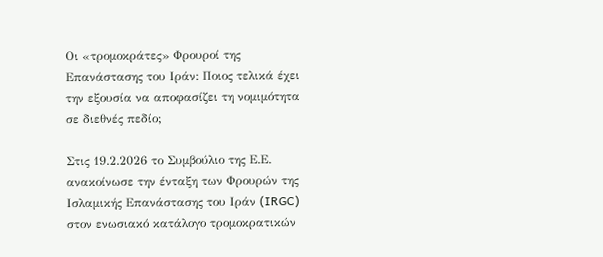Οι «τρομοκράτες» Φρουροί της Επανάστασης του Ιράν: Ποιος τελικά έχει την εξουσία να αποφασίζει τη νομιμότητα σε διεθνές πεδίο;

Στις 19.2.2026 το Συμβούλιο της Ε.Ε. ανακοίνωσε την ένταξη των Φρουρών της Ισλαμικής Επανάστασης του Ιράν (IRGC) στον ενωσιακό κατάλογο τρομοκρατικών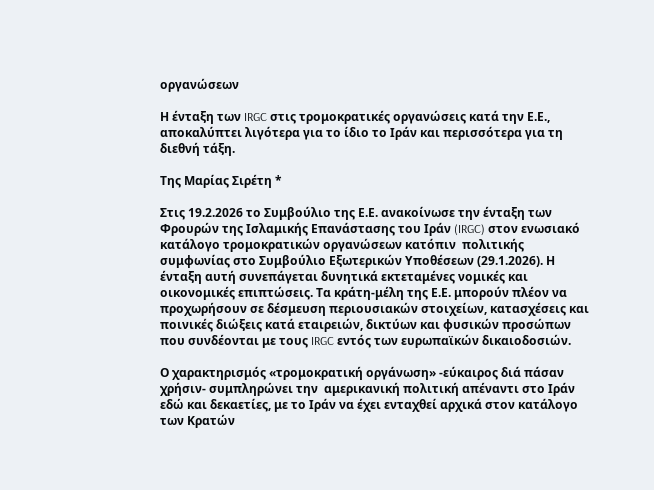οργανώσεων

Η ένταξη των IRGC στις τρομοκρατικές οργανώσεις κατά την Ε.Ε., αποκαλύπτει λιγότερα για το ίδιο το Ιράν και περισσότερα για τη διεθνή τάξη.

Της Μαρίας Σιρέτη *

Στις 19.2.2026 το Συμβούλιο της Ε.Ε. ανακοίνωσε την ένταξη των Φρουρών της Ισλαμικής Επανάστασης του Ιράν (IRGC) στον ενωσιακό κατάλογο τρομοκρατικών οργανώσεων κατόπιν  πολιτικής συμφωνίας στο Συμβούλιο Εξωτερικών Υποθέσεων (29.1.2026). Η ένταξη αυτή συνεπάγεται δυνητικά εκτεταμένες νομικές και οικονομικές επιπτώσεις. Τα κράτη-μέλη της Ε.Ε. μπορούν πλέον να προχωρήσουν σε δέσμευση περιουσιακών στοιχείων, κατασχέσεις και ποινικές διώξεις κατά εταιρειών, δικτύων και φυσικών προσώπων που συνδέονται με τους IRGC εντός των ευρωπαϊκών δικαιοδοσιών.

Ο χαρακτηρισμός «τρομοκρατική οργάνωση» -εύκαιρος διά πάσαν χρήσιν- συμπληρώνει την  αμερικανική πολιτική απέναντι στο Ιράν εδώ και δεκαετίες, με το Ιράν να έχει ενταχθεί αρχικά στον κατάλογο των Κρατών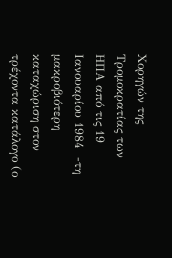Χορηγών της Τρομοκρατίας των ΗΠΑ από τις 19 Ιανουαρίου 1984  -τη μακροβιότερη καταχώριση στον τρέχοντα κατάλογο (ο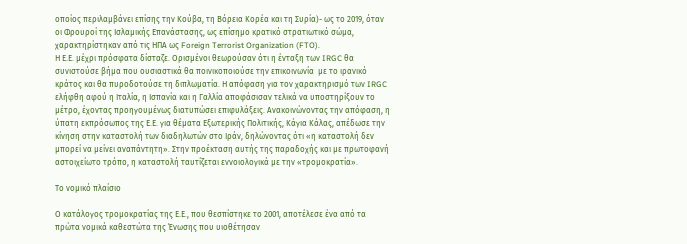οποίος περιλαμβάνει επίσης την Κούβα, τη Βόρεια Κορέα και τη Συρία)- ως το 2019, όταν οι Φρουροί της Ισλαμικής Επανάστασης, ως επίσημο κρατικό στρατιωτικό σώμα, χαρακτηρίστηκαν από τις ΗΠΑ ως Foreign Terrorist Organization (FTO).
Η Ε.Ε. μέχρι πρόσφατα δίσταζε. Ορισμένοι θεωρούσαν ότι η ένταξη των IRGC θα συνιστούσε βήμα που ουσιαστικά θα ποινικοποιούσε την επικοινωνία  με το ιρανικό κράτος και θα πυροδοτούσε τη διπλωματία. Η απόφαση για τον χαρακτηρισμό των IRGC ελήφθη αφού η Ιταλία, η Ισπανία και η Γαλλία αποφάσισαν τελικά να υποστηρίξουν το μέτρο, έχοντας προηγουμένως διατυπώσει επιφυλάξεις. Ανακοινώνοντας την απόφαση, η ύπατη εκπρόσωπος της Ε.Ε. για θέματα Εξωτερικής Πολιτικής, Κάγια Κάλας, απέδωσε την κίνηση στην καταστολή των διαδηλωτών στο Ιράν, δηλώνοντας ότι «η καταστολή δεν μπορεί να μείνει αναπάντητη». Στην προέκταση αυτής της παραδοχής και με πρωτοφανή αστοιχείωτο τρόπο, η καταστολή ταυτίζεται εννοιολογικά με την «τρομοκρατία».

Το νομικό πλαίσιο

Ο κατάλογος τρομοκρατίας της Ε.Ε., που θεσπίστηκε το 2001, αποτέλεσε ένα από τα πρώτα νομικά καθεστώτα της Ένωσης που υιοθέτησαν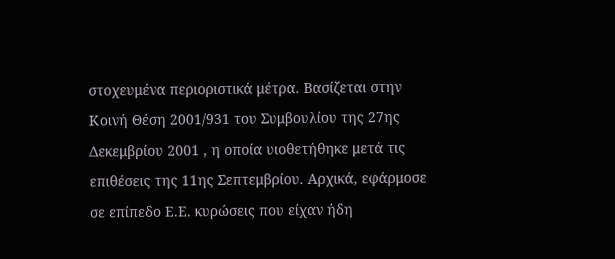στοχευμένα περιοριστικά μέτρα. Βασίζεται στην Κοινή Θέση 2001/931 του Συμβουλίου της 27ης Δεκεμβρίου 2001 , η οποία υιοθετήθηκε μετά τις επιθέσεις της 11ης Σεπτεμβρίου. Αρχικά, εφάρμοσε σε επίπεδο Ε.Ε. κυρώσεις που είχαν ήδη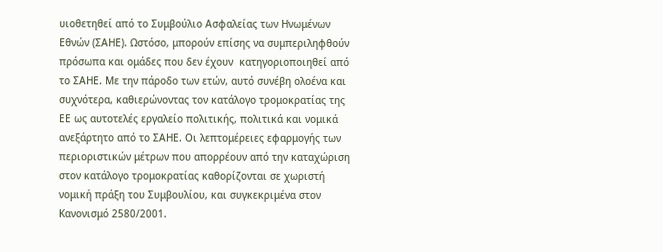υιοθετηθεί από το Συμβούλιο Ασφαλείας των Ηνωμένων Εθνών (ΣΑΗΕ). Ωστόσο, μπορούν επίσης να συμπεριληφθούν πρόσωπα και ομάδες που δεν έχουν  κατηγοριοποιηθεί από το ΣΑΗΕ. Με την πάροδο των ετών, αυτό συνέβη ολοένα και συχνότερα, καθιερώνοντας τον κατάλογο τρομοκρατίας της ΕΕ ως αυτοτελές εργαλείο πολιτικής, πολιτικά και νομικά ανεξάρτητο από το ΣΑΗΕ. Οι λεπτομέρειες εφαρμογής των περιοριστικών μέτρων που απορρέουν από την καταχώριση στον κατάλογο τρομοκρατίας καθορίζονται σε χωριστή νομική πράξη του Συμβουλίου, και συγκεκριμένα στον Κανονισμό 2580/2001.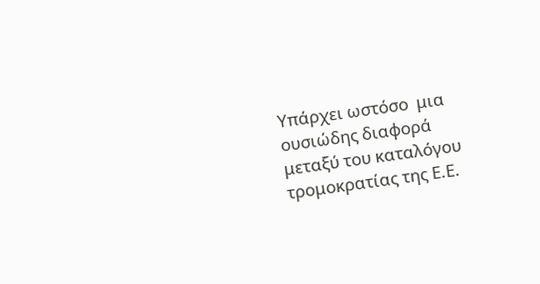Υπάρχει ωστόσο  μια ουσιώδης διαφορά μεταξύ του καταλόγου τρομοκρατίας της Ε.Ε.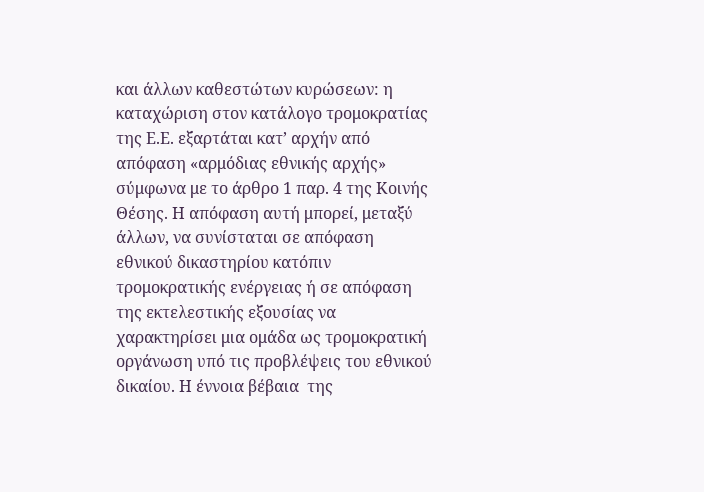και άλλων καθεστώτων κυρώσεων: η καταχώριση στον κατάλογο τρομοκρατίας της Ε.Ε. εξαρτάται κατ’ αρχήν από απόφαση «αρμόδιας εθνικής αρχής» σύμφωνα με το άρθρο 1 παρ. 4 της Κοινής Θέσης. Η απόφαση αυτή μπορεί, μεταξύ άλλων, να συνίσταται σε απόφαση εθνικού δικαστηρίου κατόπιν τρομοκρατικής ενέργειας ή σε απόφαση της εκτελεστικής εξουσίας να χαρακτηρίσει μια ομάδα ως τρομοκρατική οργάνωση υπό τις προβλέψεις του εθνικού δικαίου. Η έννοια βέβαια  της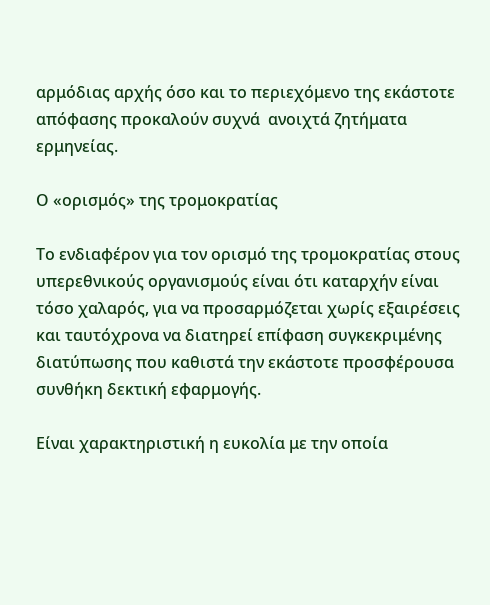αρμόδιας αρχής όσο και το περιεχόμενο της εκάστοτε απόφασης προκαλούν συχνά  ανοιχτά ζητήματα ερμηνείας.

Ο «ορισμός» της τρομοκρατίας

Το ενδιαφέρον για τον ορισμό της τρομοκρατίας στους υπερεθνικούς οργανισμούς είναι ότι καταρχήν είναι τόσο χαλαρός, για να προσαρμόζεται χωρίς εξαιρέσεις και ταυτόχρονα να διατηρεί επίφαση συγκεκριμένης διατύπωσης που καθιστά την εκάστοτε προσφέρουσα συνθήκη δεκτική εφαρμογής.

Είναι χαρακτηριστική η ευκολία με την οποία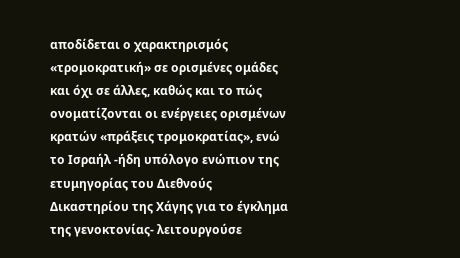αποδίδεται ο χαρακτηρισμός «τρομοκρατική» σε ορισμένες ομάδες και όχι σε άλλες, καθώς και το πώς ονοματίζονται οι ενέργειες ορισμένων κρατών «πράξεις τρομοκρατίας», ενώ το Ισραήλ -ήδη υπόλογο ενώπιον της ετυμηγορίας του Διεθνούς Δικαστηρίου της Χάγης για το έγκλημα της γενοκτονίας- λειτουργούσε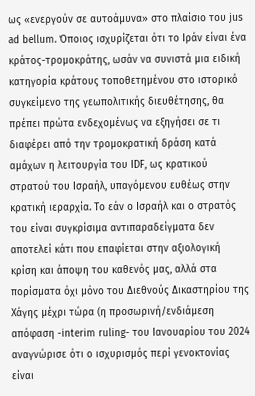ως «ενεργούν σε αυτοάμυνα» στο πλαίσιο του jus ad bellum. Όποιος ισχυρίζεται ότι το Ιράν είναι ένα κράτος-τρομοκράτης, ωσάν να συνιστά μια ειδική κατηγορία κράτους τοποθετημένου στο ιστορικό συγκείμενο της γεωπολιτικής διευθέτησης, θα πρέπει πρώτα ενδεχομένως να εξηγήσει σε τι διαφέρει από την τρομοκρατική δράση κατά αμάχων η λειτουργία του IDF, ως κρατικού στρατού του Ισραήλ, υπαγόμενου ευθέως στην κρατική ιεραρχία. Το εάν ο Ισραήλ και ο στρατός του είναι συγκρίσιμα αντιπαραδείγματα δεν αποτελεί κάτι που επαφίεται στην αξιολογική κρίση και άποψη του καθενός μας, αλλά στα πορίσματα όχι μόνο του Διεθνούς Δικαστηρίου της Χάγης μέχρι τώρα (η προσωρινή/ενδιάμεση απόφαση -interim ruling- του Ιανουαρίου του 2024  αναγνώρισε ότι ο ισχυρισμός περί γενοκτονίας είναι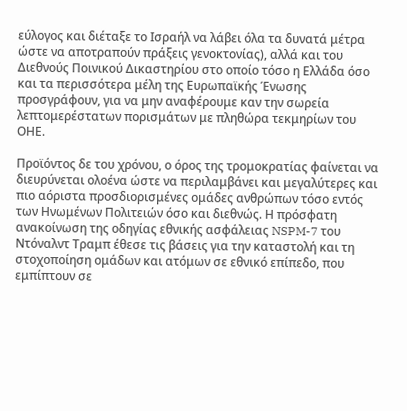εύλογος και διέταξε το Ισραήλ να λάβει όλα τα δυνατά μέτρα ώστε να αποτραπούν πράξεις γενοκτονίας), αλλά και του Διεθνούς Ποινικού Δικαστηρίου στο οποίο τόσο η Ελλάδα όσο και τα περισσότερα μέλη της Ευρωπαϊκής Ένωσης προσγράφουν, για να μην αναφέρουμε καν την σωρεία λεπτομερέστατων πορισμάτων με πληθώρα τεκμηρίων του ΟΗΕ.

Προϊόντος δε του χρόνου, ο όρος της τρομοκρατίας φαίνεται να διευρύνεται ολοένα ώστε να περιλαμβάνει και μεγαλύτερες και πιο αόριστα προσδιορισμένες ομάδες ανθρώπων τόσο εντός των Ηνωμένων Πολιτειών όσο και διεθνώς. Η πρόσφατη ανακοίνωση της οδηγίας εθνικής ασφάλειας NSPM-7 του Ντόναλντ Τραμπ έθεσε τις βάσεις για την καταστολή και τη στοχοποίηση ομάδων και ατόμων σε εθνικό επίπεδο, που εμπίπτουν σε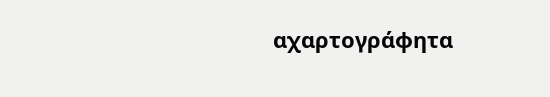αχαρτογράφητα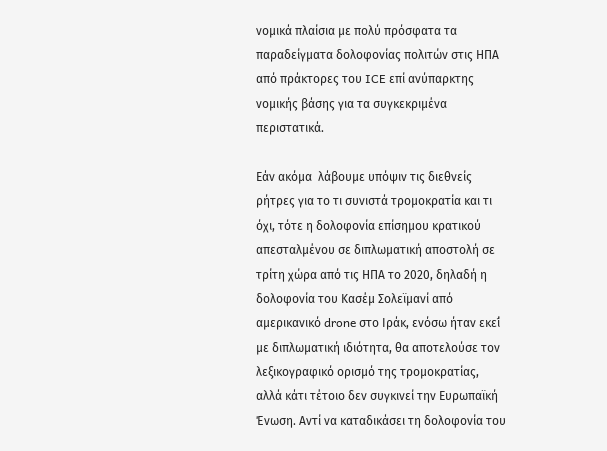νομικά πλαίσια με πολύ πρόσφατα τα παραδείγματα δολοφονίας πολιτών στις ΗΠΑ από πράκτορες του ICE επί ανύπαρκτης νομικής βάσης για τα συγκεκριμένα περιστατικά.

Εάν ακόμα  λάβουμε υπόψιν τις διεθνείς ρήτρες για το τι συνιστά τρομοκρατία και τι όχι, τότε η δολοφονία επίσημου κρατικού απεσταλμένου σε διπλωματική αποστολή σε τρίτη χώρα από τις ΗΠΑ το 2020, δηλαδή η δολοφονία του Κασέμ Σολεϊμανί από αμερικανικό drone στο Ιράκ, ενόσω ήταν εκεί́ με διπλωματική ιδιότητα, θα αποτελούσε τον λεξικογραφικό ορισμό της τρομοκρατίας, αλλά κάτι τέτοιο δεν συγκινεί την Ευρωπαϊκή Ένωση. Αντί να καταδικάσει τη δολοφονία του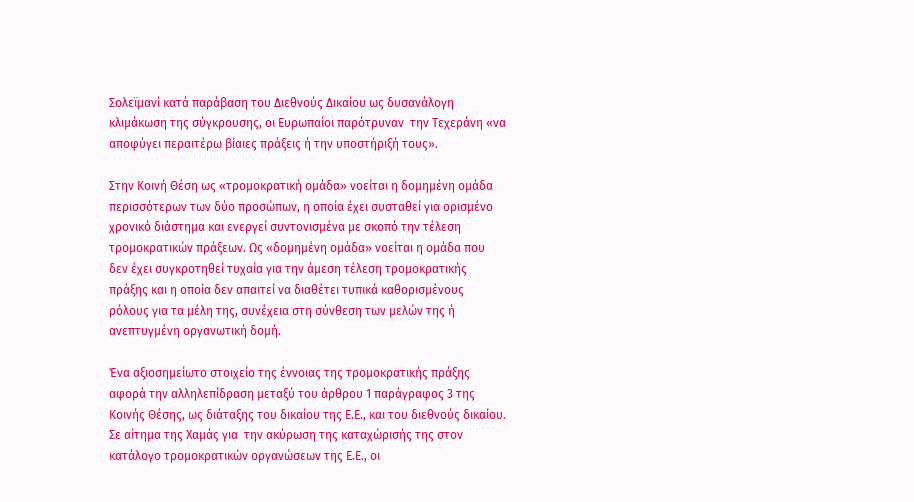Σολεϊμανί κατά παράβαση του Διεθνούς Δικαίου ως δυσανάλογη κλιμάκωση της σύγκρουσης, οι Ευρωπαίοι παρότρυναν  την Τεχεράνη «να αποφύγει περαιτέρω βίαιες πράξεις ή την υποστήριξή τους».

Στην Κοινή Θέση ως «τρομοκρατική ομάδα» νοείται η δομημένη ομάδα περισσότερων των δύο προσώπων, η οποία έχει συσταθεί για ορισμένο χρονικό διάστημα και ενεργεί συντονισμένα με σκοπό την τέλεση τρομοκρατικών πράξεων. Ως «δομημένη ομάδα» νοείται η ομάδα που δεν έχει συγκροτηθεί τυχαία για την άμεση τέλεση τρομοκρατικής πράξης και η οποία δεν απαιτεί να διαθέτει τυπικά καθορισμένους ρόλους για τα μέλη της, συνέχεια στη σύνθεση των μελών της ή ανεπτυγμένη οργανωτική δομή.

Ένα αξιοσημείωτο στοιχείο της έννοιας της τρομοκρατικής πράξης αφορά την αλληλεπίδραση μεταξύ του άρθρου 1 παράγραφος 3 της Κοινής Θέσης, ως διάταξης του δικαίου της Ε.Ε., και του διεθνούς δικαίου. Σε αίτημα της Χαμάς για  την ακύρωση της καταχώρισής της στον κατάλογο τρομοκρατικών οργανώσεων της Ε.Ε., οι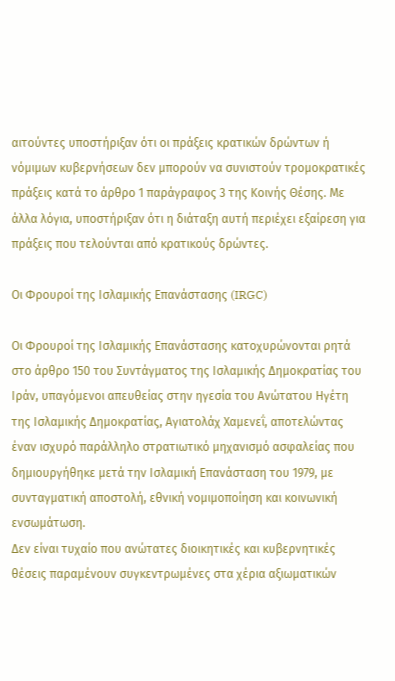αιτούντες υποστήριξαν ότι οι πράξεις κρατικών δρώντων ή νόμιμων κυβερνήσεων δεν μπορούν να συνιστούν τρομοκρατικές πράξεις κατά το άρθρο 1 παράγραφος 3 της Κοινής Θέσης. Με άλλα λόγια, υποστήριξαν ότι η διάταξη αυτή περιέχει εξαίρεση για πράξεις που τελούνται από κρατικούς δρώντες.

Οι Φρουροί της Ισλαμικής Επανάστασης (IRGC)

Οι Φρουροί της Ισλαμικής Επανάστασης κατοχυρώνονται ρητά στο άρθρο 150 του Συντάγματος της Ισλαμικής Δημοκρατίας του Ιράν, υπαγόμενοι απευθείας στην ηγεσία του Ανώτατου Ηγέτη της Ισλαμικής Δημοκρατίας, Αγιατολάχ Χαμενεΐ, αποτελώντας έναν ισχυρό παράλληλο στρατιωτικό μηχανισμό ασφαλείας που δημιουργήθηκε μετά την Ισλαμική Επανάσταση του 1979, με συνταγματική αποστολή, εθνική νομιμοποίηση και κοινωνική ενσωμάτωση.
Δεν είναι τυχαίο που ανώτατες διοικητικές και κυβερνητικές θέσεις παραμένουν συγκεντρωμένες στα χέρια αξιωματικών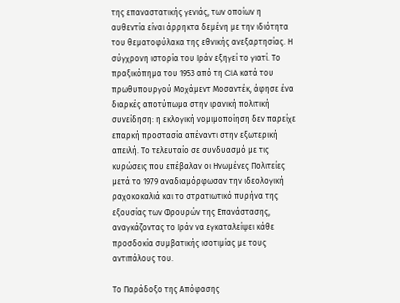της επαναστατικής γενιάς, των οποίων η αυθεντία είναι άρρηκτα δεμένη με την ιδιότητα του θεματοφύλακα της εθνικής ανεξαρτησίας. Η σύγχρονη ιστορία του Ιράν εξηγεί το γιατί. Το πραξικόπημα του 1953 από τη CIA κατά του πρωθυπουργού Μοχάμεντ Μοσαντέκ, άφησε ένα διαρκές αποτύπωμα στην ιρανική πολιτική συνείδηση: η εκλογική νομιμοποίηση δεν παρείχε επαρκή προστασία απέναντι στην εξωτερική απειλή. Το τελευταίο σε συνδυασμό με τις κυρώσεις που επέβαλαν οι Ηνωμένες Πολιτείες μετά το 1979 αναδιαμόρφωσαν την ιδεολογική ραχοκοκαλιά και το στρατιωτικό πυρήνα της εξουσίας των Φρουρών της Επανάστασης, αναγκάζοντας το Ιράν να εγκαταλείψει κάθε προσδοκία συμβατικής ισοτιμίας με τους αντιπάλους του.

Το Παράδοξο της Απόφασης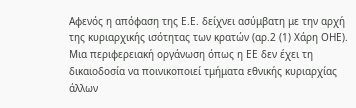Αφενός η απόφαση της Ε.Ε. δείχνει ασύμβατη με την αρχή της κυριαρχικής ισότητας των κρατών (αρ.2 (1) Χάρη ΟΗΕ). Μια περιφερειακή οργάνωση όπως η ΕΕ δεν έχει τη δικαιοδοσία να ποινικοποιεί τμήματα εθνικής κυριαρχίας άλλων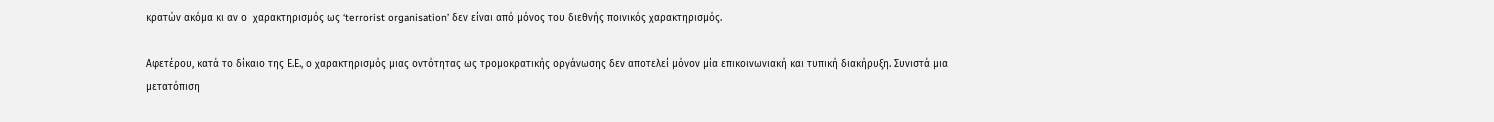κρατών ακόμα κι αν ο  χαρακτηρισμός ως ‘terrorist organisation’ δεν είναι από μόνος του διεθνής ποινικός χαρακτηρισμός.

Αφετέρου, κατά το δίκαιο της Ε.Ε., ο χαρακτηρισμός μιας οντότητας ως τρομοκρατικής οργάνωσης δεν αποτελεί μόνον μία επικοινωνιακή και τυπική διακήρυξη. Συνιστά μια μετατόπιση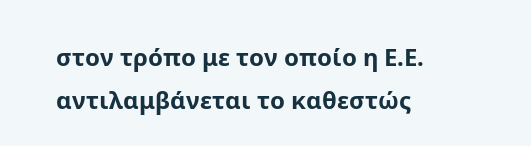στον τρόπο με τον οποίο η Ε.Ε. αντιλαμβάνεται το καθεστώς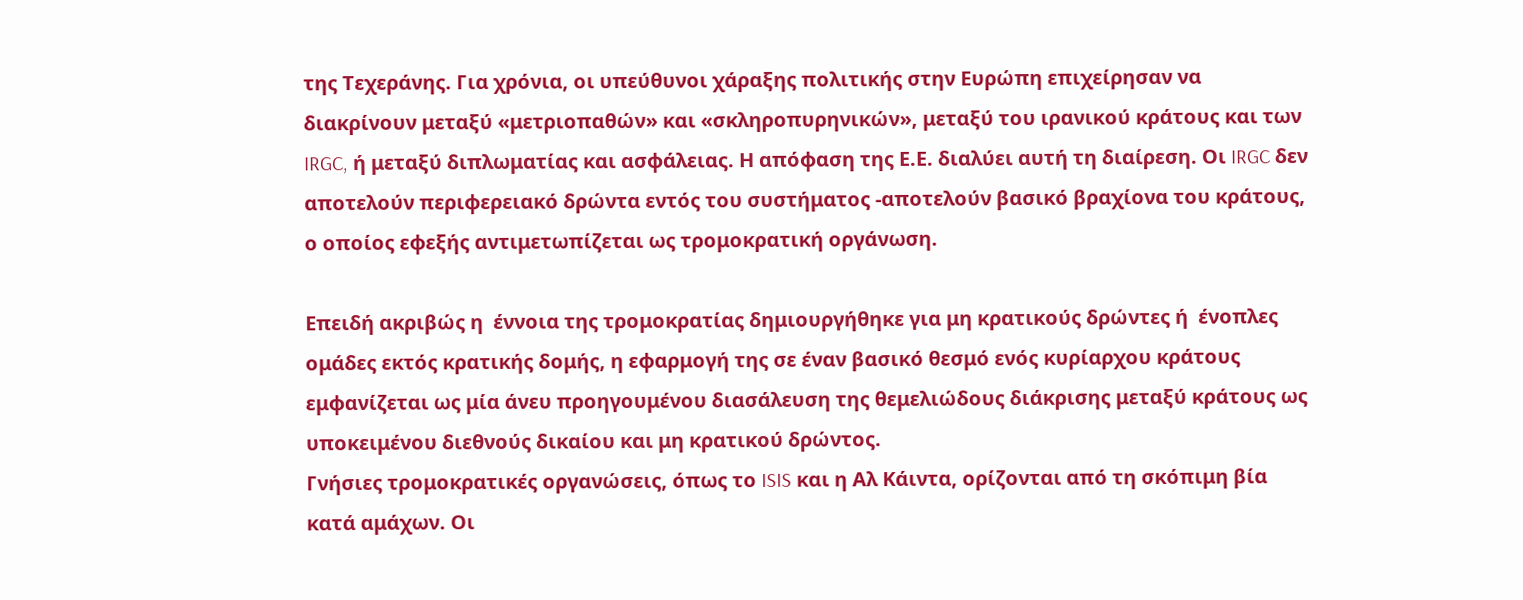της Τεχεράνης. Για χρόνια, οι υπεύθυνοι χάραξης πολιτικής στην Ευρώπη επιχείρησαν να διακρίνουν μεταξύ «μετριοπαθών» και «σκληροπυρηνικών», μεταξύ του ιρανικού κράτους και των IRGC, ή μεταξύ διπλωματίας και ασφάλειας. Η απόφαση της Ε.Ε. διαλύει αυτή τη διαίρεση. Οι IRGC δεν αποτελούν περιφερειακό δρώντα εντός του συστήματος -αποτελούν βασικό βραχίονα του κράτους, ο οποίος εφεξής αντιμετωπίζεται ως τρομοκρατική οργάνωση.

Επειδή ακριβώς η  έννοια της τρομοκρατίας δημιουργήθηκε για μη κρατικούς δρώντες ή  ένοπλες ομάδες εκτός κρατικής δομής, η εφαρμογή της σε έναν βασικό θεσμό ενός κυρίαρχου κράτους εμφανίζεται ως μία άνευ προηγουμένου διασάλευση της θεμελιώδους διάκρισης μεταξύ κράτους ως υποκειμένου διεθνούς δικαίου και μη κρατικού δρώντος.
Γνήσιες τρομοκρατικές οργανώσεις, όπως το ISIS και η Αλ Κάιντα, ορίζονται από τη σκόπιμη βία κατά αμάχων. Οι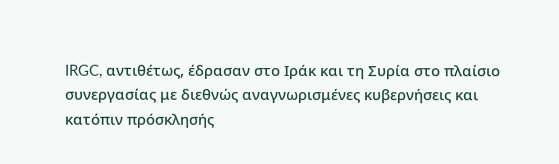IRGC, αντιθέτως, έδρασαν στο Ιράκ και τη Συρία στο πλαίσιο συνεργασίας με διεθνώς αναγνωρισμένες κυβερνήσεις και κατόπιν πρόσκλησής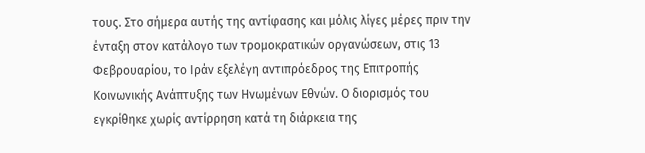τους. Στο σήμερα αυτής της αντίφασης και μόλις λίγες μέρες πριν την ένταξη στον κατάλογο των τρομοκρατικών οργανώσεων, στις 13 Φεβρουαρίου, το Ιράν εξελέγη αντιπρόεδρος της Επιτροπής Κοινωνικής Ανάπτυξης των Ηνωμένων Εθνών. Ο διορισμός του εγκρίθηκε χωρίς αντίρρηση κατά τη διάρκεια της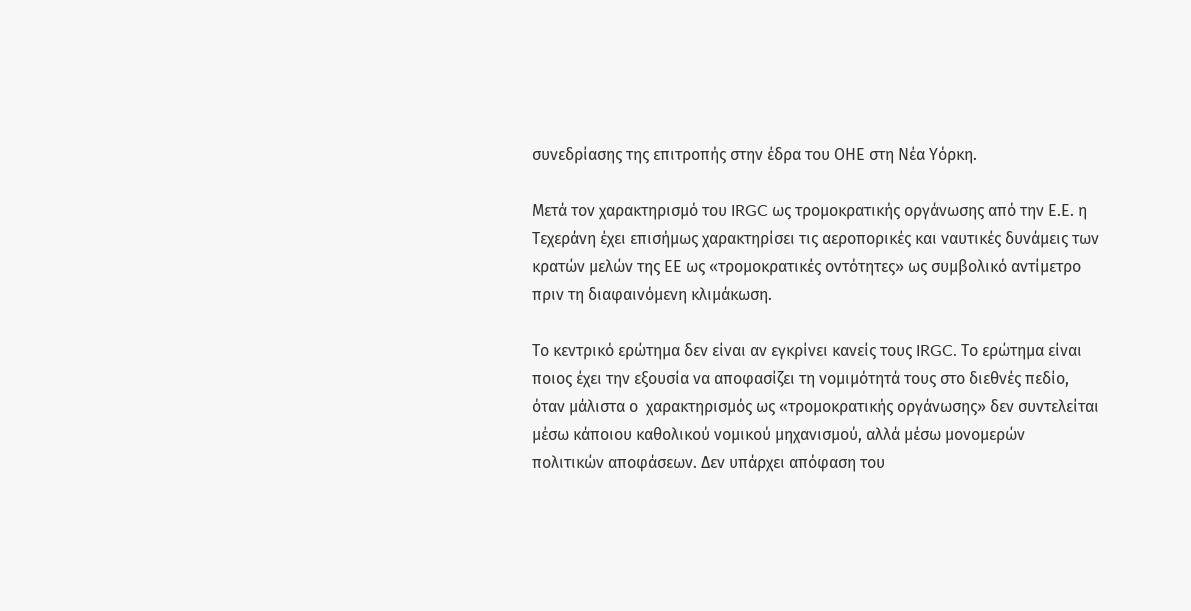συνεδρίασης της επιτροπής στην έδρα του ΟΗΕ στη Νέα Υόρκη.

Μετά τον χαρακτηρισμό του IRGC ως τρομοκρατικής οργάνωσης από την Ε.Ε. η Τεχεράνη έχει επισήμως χαρακτηρίσει τις αεροπορικές και ναυτικές δυνάμεις των κρατών μελών της ΕΕ ως «τρομοκρατικές οντότητες» ως συμβολικό αντίμετρο πριν τη διαφαινόμενη κλιμάκωση.

Το κεντρικό ερώτημα δεν είναι αν εγκρίνει κανείς τους IRGC. Το ερώτημα είναι ποιος έχει την εξουσία να αποφασίζει τη νομιμότητά τους στο διεθνές πεδίο, όταν μάλιστα ο  χαρακτηρισμός ως «τρομοκρατικής οργάνωσης» δεν συντελείται μέσω κάποιου καθολικού νομικού μηχανισμού, αλλά μέσω μονομερών πολιτικών αποφάσεων. Δεν υπάρχει απόφαση του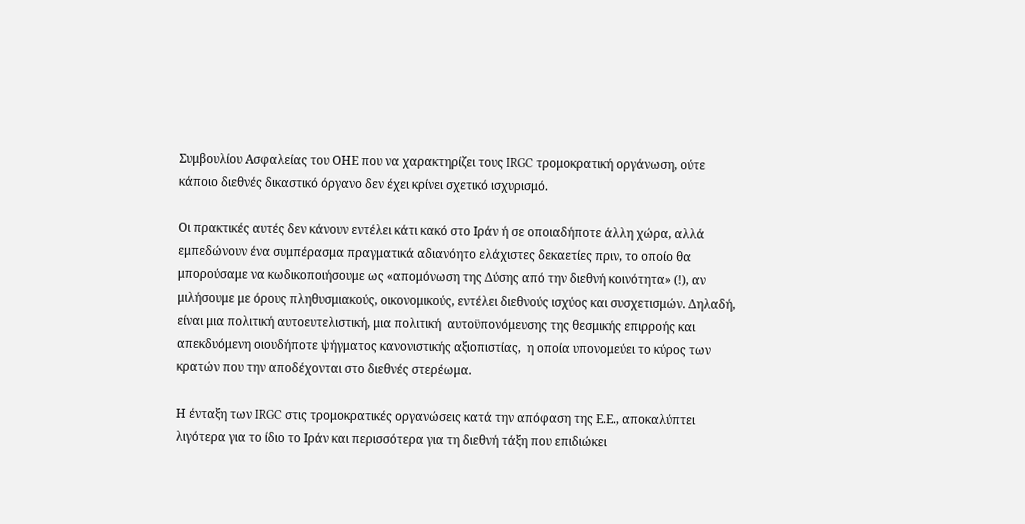Συμβουλίου Ασφαλείας του ΟΗΕ που να χαρακτηρίζει τους IRGC τρομοκρατική οργάνωση, ούτε κάποιο διεθνές δικαστικό όργανο δεν έχει κρίνει σχετικό ισχυρισμό.

Οι πρακτικές αυτές δεν κάνουν εντέλει κάτι κακό στο Ιράν ή σε οποιαδήποτε άλλη χώρα, αλλά εμπεδώνουν ένα συμπέρασμα πραγματικά αδιανόητο ελάχιστες δεκαετίες πριν, το οποίο θα μπορούσαμε να κωδικοποιήσουμε ως «απομόνωση της Δύσης από την διεθνή κοινότητα» (!), αν μιλήσουμε με όρους πληθυσμιακούς, οικονομικούς, εντέλει διεθνούς ισχύος και συσχετισμών. Δηλαδή, είναι μια πολιτική αυτοευτελιστική, μια πολιτική  αυτοϋπονόμευσης της θεσμικής επιρροής και απεκδυόμενη οιουδήποτε ψήγματος κανονιστικής αξιοπιστίας,  η οποία υπονομεύει το κύρος των κρατών που την αποδέχονται στο διεθνές στερέωμα.

Η ένταξη των IRGC στις τρομοκρατικές οργανώσεις κατά την απόφαση της Ε.Ε., αποκαλύπτει λιγότερα για το ίδιο το Ιράν και περισσότερα για τη διεθνή τάξη που επιδιώκει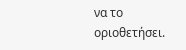να το οριοθετήσει.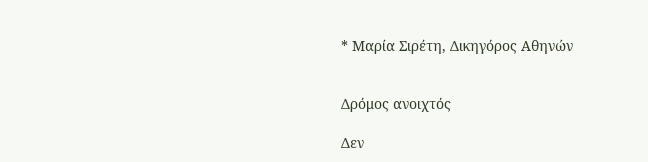* Μαρία Σιρέτη, Δικηγόρος Αθηνών


Δρόμος ανοιχτός

Δεν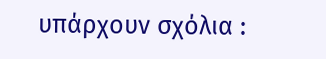υπάρχουν σχόλια :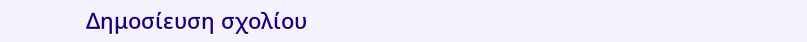Δημοσίευση σχολίου